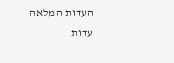העדות המלאה
עדות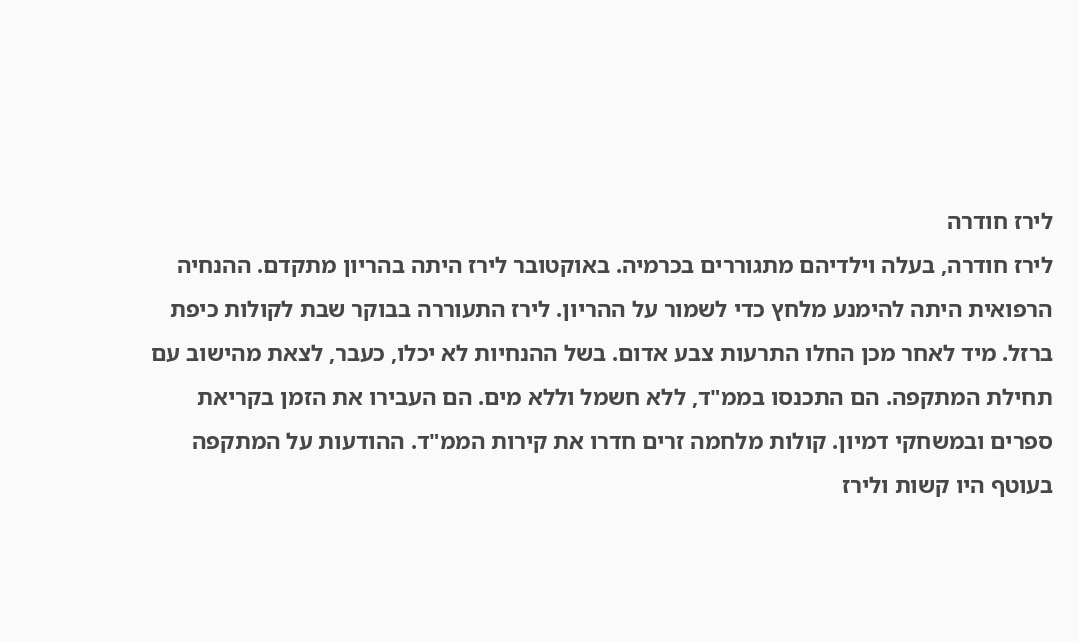לירז חודרה
לירז חודרה, בעלה וילדיהם מתגוררים בכרמיה. באוקטובר לירז היתה בהריון מתקדם. ההנחיה הרפואית היתה להימנע מלחץ כדי לשמור על ההריון. לירז התעוררה בבוקר שבת לקולות כיפת ברזל. מיד לאחר מכן החלו התרעות צבע אדום. בשל ההנחיות לא יכלו, כעבר, לצאת מהישוב עם תחילת המתקפה. הם התכנסו בממ"ד, ללא חשמל וללא מים. הם העבירו את הזמן בקריאת ספרים ובמשחקי דמיון. קולות מלחמה זרים חדרו את קירות הממ"ד. ההודעות על המתקפה בעוטף היו קשות ולירז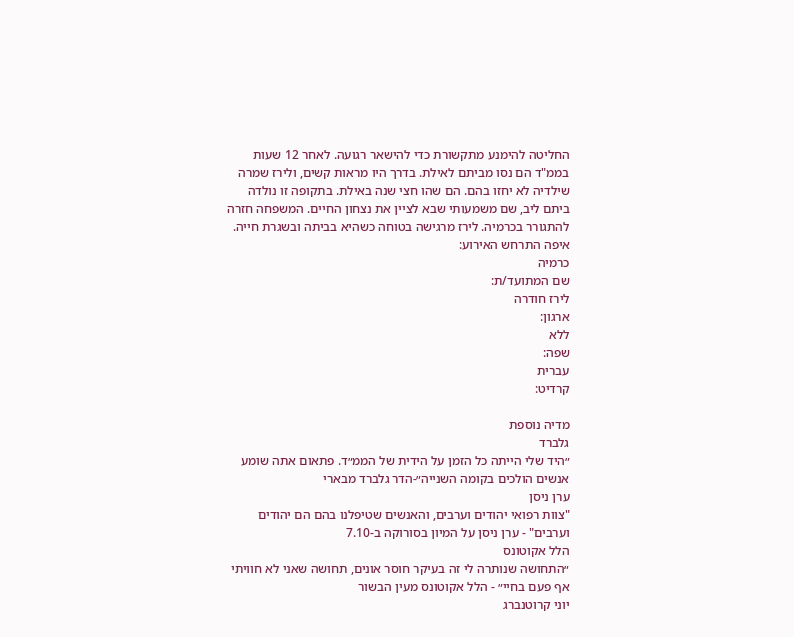החליטה להימנע מתקשורת כדי להישאר רגועה. לאחר 12 שעות בממ"ד הם נסו מביתם לאילת. בדרך היו מראות קשים, ולירז שמרה שילדיה לא יחזו בהם. הם שהו חצי שנה באילת. בתקופה זו נולדה ביתם ליב, שם משמעותי שבא לציין את נצחון החיים. המשפחה חזרה להתגורר בכרמיה. לירז מרגישה בטוחה כשהיא בביתה ובשגרת חייה.
איפה התרחש האירוע:
כרמיה
שם המתועד/ת:
לירז חודרה
ארגון:
ללא
שפה:
עברית
קרדיט:

מדיה נוספת
גלברד
״היד שלי הייתה כל הזמן על הידית של הממ״ד. פתאום אתה שומע אנשים הולכים בקומה השנייה״-הדר גלברד מבארי
ערן ניסן
"צוות רפואי יהודים וערבים, והאנשים שטיפלנו בהם הם יהודים וערבים" - ערן ניסן על המיון בסורוקה ב-7.10
הלל אקוטונס
״התחושה שנותרה לי זה בעיקר חוסר אונים, תחושה שאני לא חוויתי אף פעם בחיי״ - הלל אקוטונס מעין הבשור
יוני קרוטנברג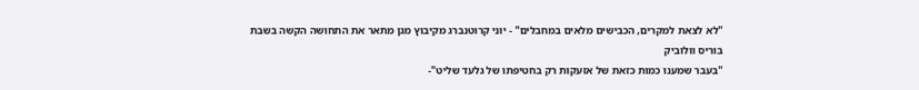"לא לצאת למקרים, הכבישים מלאים במחבלים" - יוני קרוטנברג מקיבוץ מגן מתאר את התחושה הקשה בשבת
בוריס וולוביק
"בעבר שמענו כמות כזאת של אזעקות רק בחטיפתו של גלעד שליט"-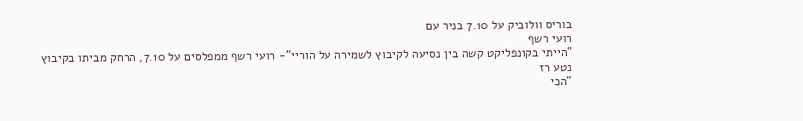בוריס וולוביק על 7.10 בניר עם
רועי רשף
"הייתי בקונפליקט קשה בין נסיעה לקיבוץ לשמירה על הוריי"- רועי רשף ממפלסים על 7.10, הרחק מביתו בקיבוץ
נטע רז
"הכי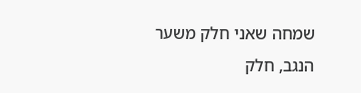שמחה שאני חלק משער הנגב, חלק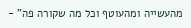מהעשייה ומהעוטף וכל מה שקורה פה" -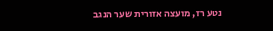נטע רז, מועצה אזורית שער הנגב